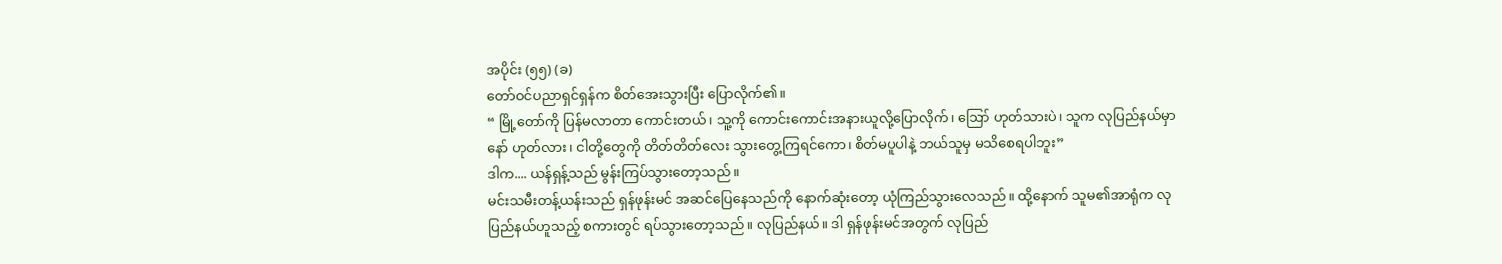အပိုင်း (၅၅) (ခ)
တော်ဝင်ပညာရှင်ရှန်က စိတ်အေးသွားပြီး ပြောလိုက်၏။
“ မြို့တော်ကို ပြန်မလာတာ ကောင်းတယ်၊ သူ့ကို ကောင်းကောင်းအနားယူလို့ပြောလိုက်၊ ဪ ဟုတ်သားပဲ၊ သူက လုပြည်နယ်မှာနော် ဟုတ်လား၊ ငါတို့တွေကို တိတ်တိတ်လေး သွားတွေ့ကြရင်ကော၊ စိတ်မပူပါနဲ့ ဘယ်သူမှ မသိစေရပါဘူး”
ဒါက.... ယန်ရှန့်သည် မွန်းကြပ်သွားတော့သည်။
မင်းသမီးတန့်ယန်းသည် ရှန်ဖုန်းမင် အဆင်ပြေနေသည်ကို နောက်ဆုံးတော့ ယုံကြည်သွားလေသည်။ ထို့နောက် သူမ၏အာရုံက လုပြည်နယ်ဟူသည့် စကားတွင် ရပ်သွားတော့သည်။ လုပြည်နယ်။ ဒါ ရှန်ဖုန်းမင်အတွက် လုပြည်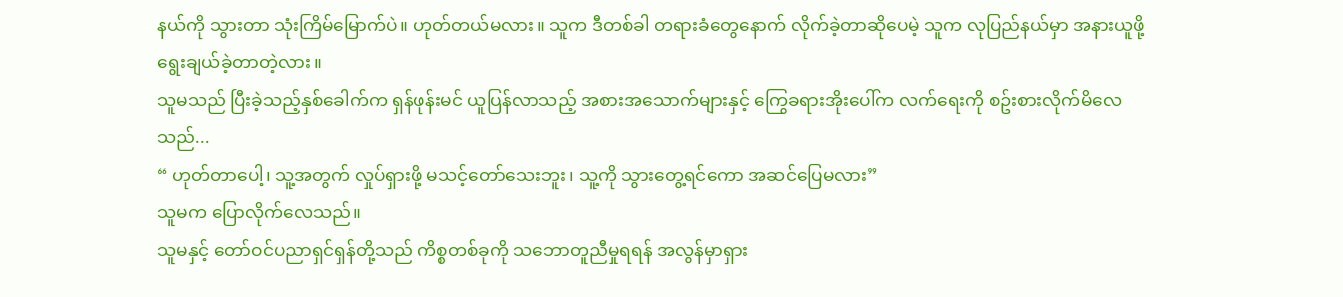နယ်ကို သွားတာ သုံးကြိမ်မြောက်ပဲ။ ဟုတ်တယ်မလား။ သူက ဒီတစ်ခါ တရားခံတွေနောက် လိုက်ခဲ့တာဆိုပေမဲ့ သူက လုပြည်နယ်မှာ အနားယူဖို့ ရွေးချယ်ခဲ့တာတဲ့လား။
သူမသည် ပြီးခဲ့သည့်နှစ်ခေါက်က ရှန်ဖုန်းမင် ယူပြန်လာသည့် အစားအသောက်များနှင့် ကြွေခရားအိုးပေါ်က လက်ရေးကို စဥ်းစားလိုက်မိလေသည်...
“ ဟုတ်တာပေါ့၊ သူ့အတွက် လှုပ်ရှားဖို့ မသင့်တော်သေးဘူး၊ သူ့ကို သွားတွေ့ရင်ကော အဆင်ပြေမလား”
သူမက ပြောလိုက်လေသည်။
သူမနှင့် တော်ဝင်ပညာရှင်ရှန်တို့သည် ကိစ္စတစ်ခုကို သဘောတူညီမှုရရန် အလွန်မှာရှား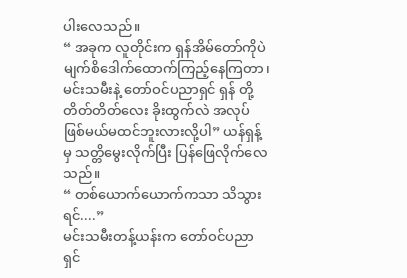ပါးလေသည်။
“ အခုက လူတိုင်းက ရှန်အိမ်တော်ကိုပဲ မျက်စိဒေါက်ထောက်ကြည့်နေကြတာ၊ မင်းသမီးနဲ့ တော်ဝင်ပညာရှင် ရှန် တို့ တိတ်တိတ်လေး ခိုးထွက်လဲ အလုပ်ဖြစ်မယ်မထင်ဘူးလားလို့ပါ” ယန်ရှန့်မှ သတ္တိမွေးလိုက်ပြီး ပြန်ဖြေလိုက်လေသည်။
“ တစ်ယောက်ယောက်ကသာ သိသွားရင်....”
မင်းသမီးတန့်ယန်းက တော်ဝင်ပညာရှင်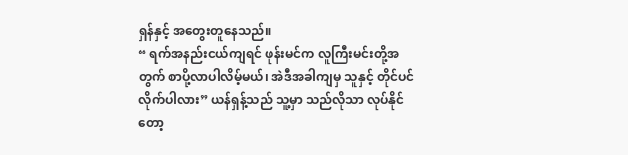ရှန်နှင့် အတွေးတူနေသည်။
“ ရက်အနည်းငယ်ကျရင် ဖုန်းမင်က လူကြီးမင်းတို့အတွက် စာပို့လာပါလိမ့်မယ်၊ အဲဒီအခါကျမှ သူနှင့် တိုင်ပင်လိုက်ပါလား” ယန်ရှန့်သည် သူ့မှာ သည်လိုသာ လုပ်နိုင်တော့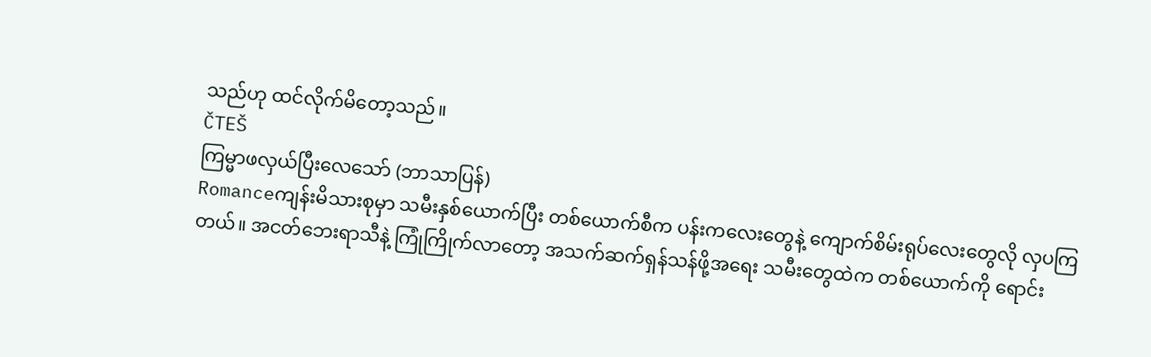သည်ဟု ထင်လိုက်မိတော့သည်။
ČTEŠ
ကြမ္မာဖလှယ်ပြီးလေသော် (ဘာသာပြန်)
Romanceကျန်းမိသားစုမှာ သမီးနှစ်ယောက်ပြီး တစ်ယောက်စီက ပန်းကလေးတွေနဲ့ ကျောက်စိမ်းရုပ်လေးတွေလို လှပကြတယ်။ အငတ်ဘေးရာသီနဲ့ ကြုံကြိုက်လာတော့ အသက်ဆက်ရှန်သန်ဖို့အရေး သမီးတွေထဲက တစ်ယောက်ကို ရောင်း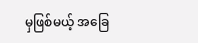မှဖြစ်မယ့် အခြေ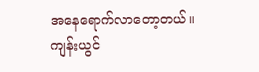အနေရောက်လာတော့တယ်။ ကျန်းယွင်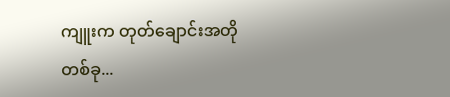ကျူးက တုတ်ချောင်းအတိုတစ်ခု...